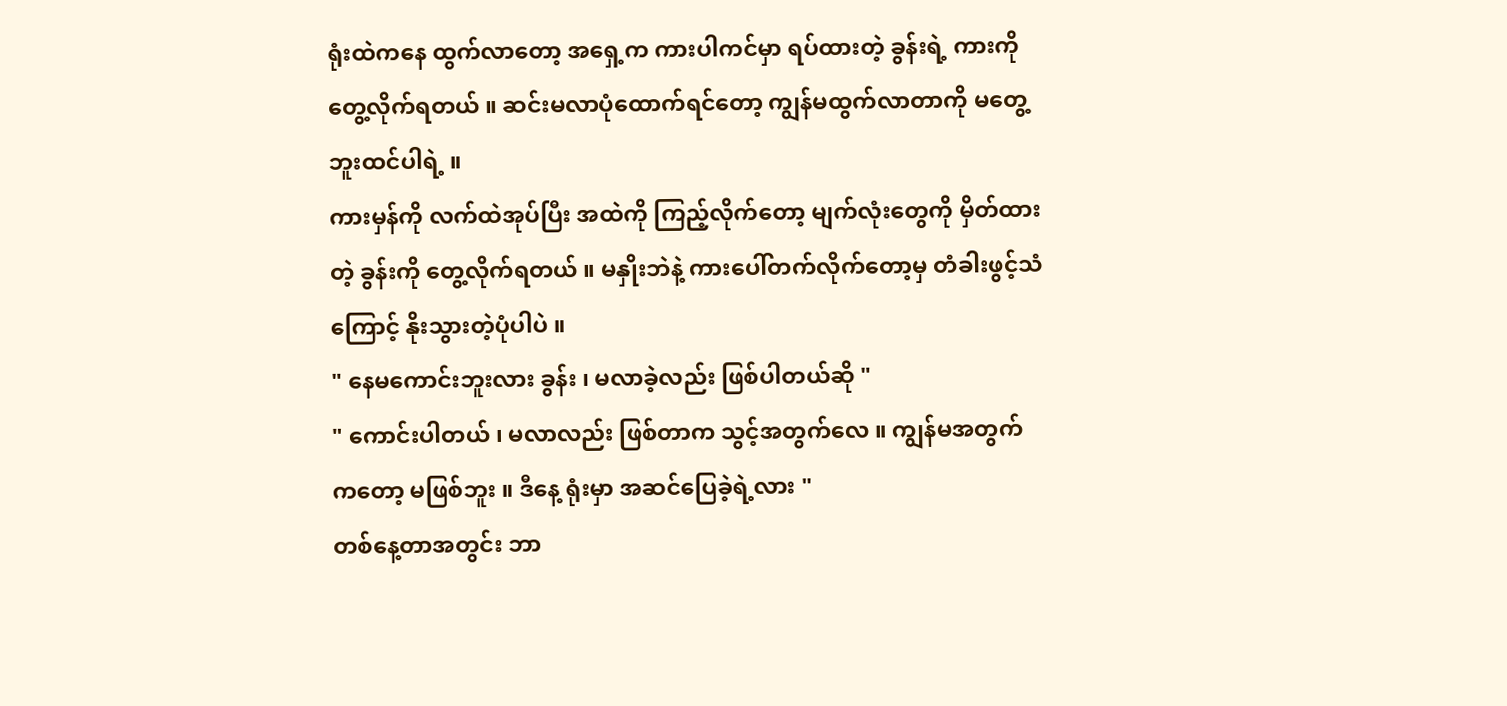ရုံးထဲကနေ ထွက်လာတော့ အရှေ့က ကားပါကင်မှာ ရပ်ထားတဲ့ ခွန်းရဲ့ ကားကို တွေ့လိုက်ရတယ် ။ ဆင်းမလာပုံထောက်ရင်တော့ ကျွန်မထွက်လာတာကို မတွေ့ဘူးထင်ပါရဲ့ ။
ကားမှန်ကို လက်ထဲအုပ်ပြီး အထဲကို ကြည့်လိုက်တော့ မျက်လုံးတွေကို မှိတ်ထားတဲ့ ခွန်းကို တွေ့လိုက်ရတယ် ။ မနှိုးဘဲနဲ့ ကားပေါ်တက်လိုက်တော့မှ တံခါးဖွင့်သံကြောင့် နိုးသွားတဲ့ပုံပါပဲ ။
" နေမကောင်းဘူးလား ခွန်း ၊ မလာခဲ့လည်း ဖြစ်ပါတယ်ဆို "
" ကောင်းပါတယ် ၊ မလာလည်း ဖြစ်တာက သွင့်အတွက်လေ ။ ကျွန်မအတွက်ကတော့ မဖြစ်ဘူး ။ ဒီနေ့ ရုံးမှာ အဆင်ပြေခဲ့ရဲ့လား "
တစ်နေ့တာအတွင်း ဘာ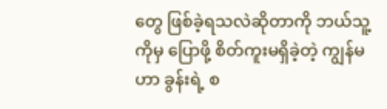တွေ ဖြစ်ခဲ့ရသလဲဆိုတာကို ဘယ်သူ့ကိုမှ ပြောဖို့ စိတ်ကူးမရှိခဲ့တဲ့ ကျွန်မဟာ ခွန်းရဲ့ စ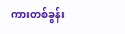ကားတစ်ခွန်း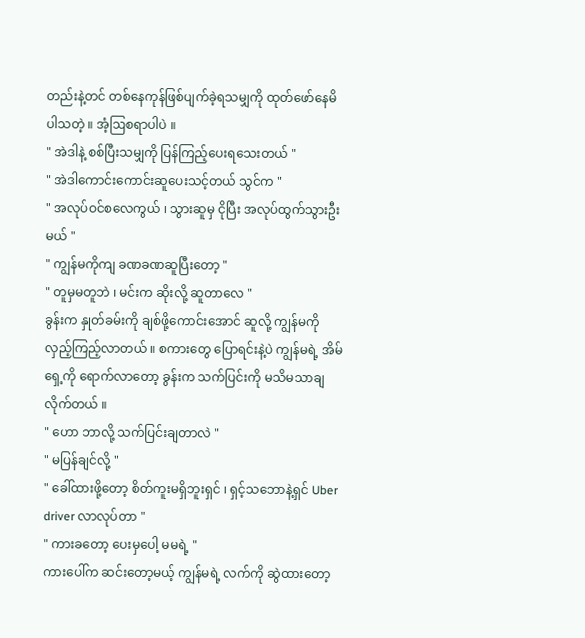တည်းနဲ့တင် တစ်နေကုန်ဖြစ်ပျက်ခဲ့ရသမျှကို ထုတ်ဖော်နေမိပါသတဲ့ ။ အံ့ဩစရာပါပဲ ။
" အဲဒါနဲ့ စစ်ပြီးသမျှကို ပြန်ကြည့်ပေးရသေးတယ် "
" အဲဒါကောင်းကောင်းဆူပေးသင့်တယ် သွင်က "
" အလုပ်ဝင်စလေကွယ် ၊ သွားဆူမှ ငိုပြီး အလုပ်ထွက်သွားဦးမယ် "
" ကျွန်မကိုကျ ခဏခဏဆူပြီးတော့ "
" တူမှမတူဘဲ ၊ မင်းက ဆိုးလို့ ဆူတာလေ "
ခွန်းက နှုတ်ခမ်းကို ချစ်ဖို့ကောင်းအောင် ဆူလို့ ကျွန်မကို လှည့်ကြည့်လာတယ် ။ စကားတွေ ပြောရင်းနဲ့ပဲ ကျွန်မရဲ့ အိမ်ရှေ့ကို ရောက်လာတော့ ခွန်းက သက်ပြင်းကို မသိမသာချလိုက်တယ် ။
" ဟော ဘာလို့ သက်ပြင်းချတာလဲ "
" မပြန်ချင်လို့ "
" ခေါ်ထားဖို့တော့ စိတ်ကူးမရှိဘူးရှင် ၊ ရှင့်သဘောနဲ့ရှင် Uber driver လာလုပ်တာ "
" ကားခတော့ ပေးမှပေါ့ မမရဲ့ "
ကားပေါ်က ဆင်းတော့မယ့် ကျွန်မရဲ့ လက်ကို ဆွဲထားတော့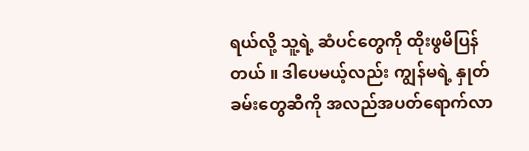ရယ်လို့ သူ့ရဲ့ ဆံပင်တွေကို ထိုးဖွမိပြန်တယ် ။ ဒါပေမယ့်လည်း ကျွန်မရဲ့ နှုတ်ခမ်းတွေဆီကို အလည်အပတ်ရောက်လာ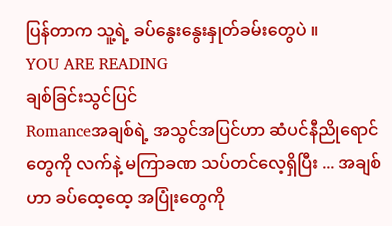ပြန်တာက သူ့ရဲ့ ခပ်နွေးနွေးနှုတ်ခမ်းတွေပဲ ။
YOU ARE READING
ချစ်ခြင်းသွင်ပြင်
Romanceအချစ်ရဲ့ အသွင်အပြင်ဟာ ဆံပင်နီညိုရောင်တွေကို လက်နဲ့ မကြာခဏ သပ်တင်လေ့ရှိပြီး ... အချစ်ဟာ ခပ်ထေ့ထေ့ အပြုံးတွေကို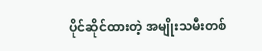ပိုင်ဆိုင်ထားတဲ့ အမျိုးသမီးတစ်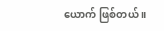ယောက် ဖြစ်တယ် ။